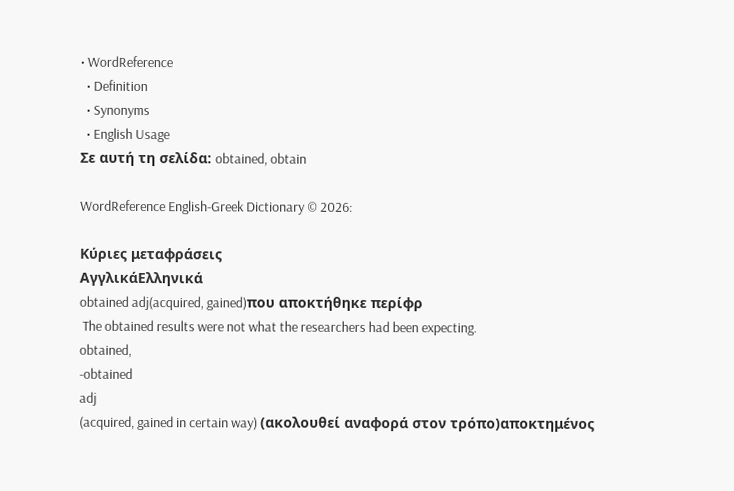• WordReference
  • Definition
  • Synonyms
  • English Usage
Σε αυτή τη σελίδα: obtained, obtain

WordReference English-Greek Dictionary © 2026:

Κύριες μεταφράσεις
ΑγγλικάΕλληνικά
obtained adj(acquired, gained)που αποκτήθηκε περίφρ
 The obtained results were not what the researchers had been expecting.
obtained,
-obtained
adj
(acquired, gained in certain way) (ακολουθεί αναφορά στον τρόπο)αποκτημένος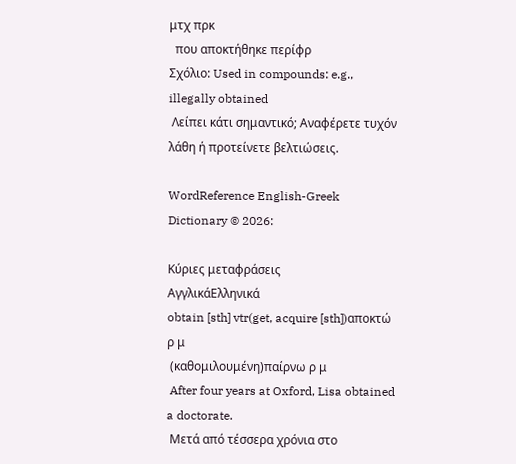μτχ πρκ
  που αποκτήθηκε περίφρ
Σχόλιο: Used in compounds: e.g., illegally obtained
 Λείπει κάτι σημαντικό; Αναφέρετε τυχόν λάθη ή προτείνετε βελτιώσεις.

WordReference English-Greek Dictionary © 2026:

Κύριες μεταφράσεις
ΑγγλικάΕλληνικά
obtain [sth] vtr(get, acquire [sth])αποκτώ ρ μ
 (καθομιλουμένη)παίρνω ρ μ
 After four years at Oxford, Lisa obtained a doctorate.
 Μετά από τέσσερα χρόνια στο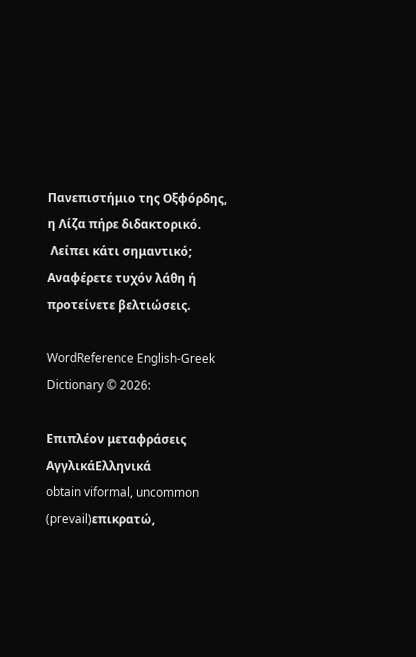Πανεπιστήμιο της Οξφόρδης, η Λίζα πήρε διδακτορικό.
 Λείπει κάτι σημαντικό; Αναφέρετε τυχόν λάθη ή προτείνετε βελτιώσεις.

WordReference English-Greek Dictionary © 2026:

Επιπλέον μεταφράσεις
ΑγγλικάΕλληνικά
obtain viformal, uncommon (prevail)επικρατώ,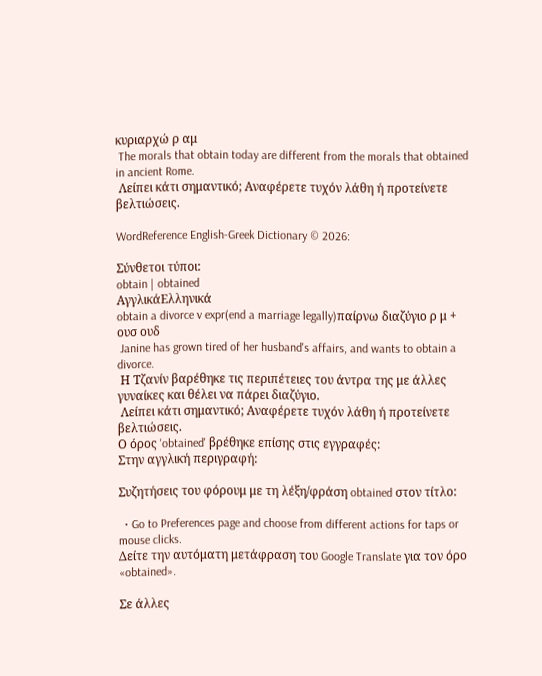κυριαρχώ ρ αμ
 The morals that obtain today are different from the morals that obtained in ancient Rome.
 Λείπει κάτι σημαντικό; Αναφέρετε τυχόν λάθη ή προτείνετε βελτιώσεις.

WordReference English-Greek Dictionary © 2026:

Σύνθετοι τύποι:
obtain | obtained
ΑγγλικάΕλληνικά
obtain a divorce v expr(end a marriage legally)παίρνω διαζύγιο ρ μ + ουσ ουδ
 Janine has grown tired of her husband's affairs, and wants to obtain a divorce.
 Η Τζανίν βαρέθηκε τις περιπέτειες του άντρα της με άλλες γυναίκες και θέλει να πάρει διαζύγιο.
 Λείπει κάτι σημαντικό; Αναφέρετε τυχόν λάθη ή προτείνετε βελτιώσεις.
Ο όρος 'obtained' βρέθηκε επίσης στις εγγραφές:
Στην αγγλική περιγραφή:

Συζητήσεις του φόρουμ με τη λέξη/φράση obtained στον τίτλο:

  • Go to Preferences page and choose from different actions for taps or mouse clicks.
Δείτε την αυτόματη μετάφραση του Google Translate για τον όρο «obtained».

Σε άλλες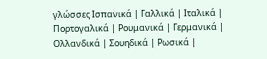γλώσσες Ισπανικά | Γαλλικά | Ιταλικά | Πορτογαλικά | Ρουμανικά | Γερμανικά | Ολλανδικά | Σουηδικά | Ρωσικά |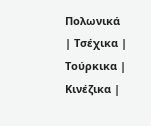Πολωνικά | Τσέχικα | Τούρκικα | Κινέζικα |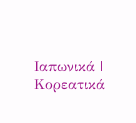Ιαπωνικά | Κορεατικά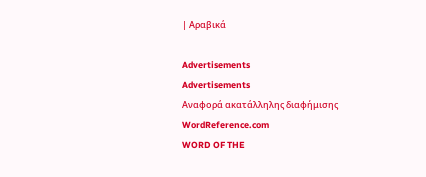| Αραβικά

Advertisements
Advertisements
Αναφορά ακατάλληλης διαφήμισης
WordReference.com
WORD OF THE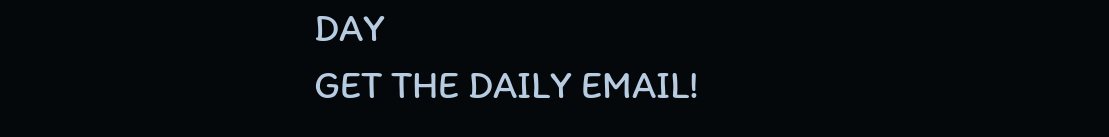DAY
GET THE DAILY EMAIL!